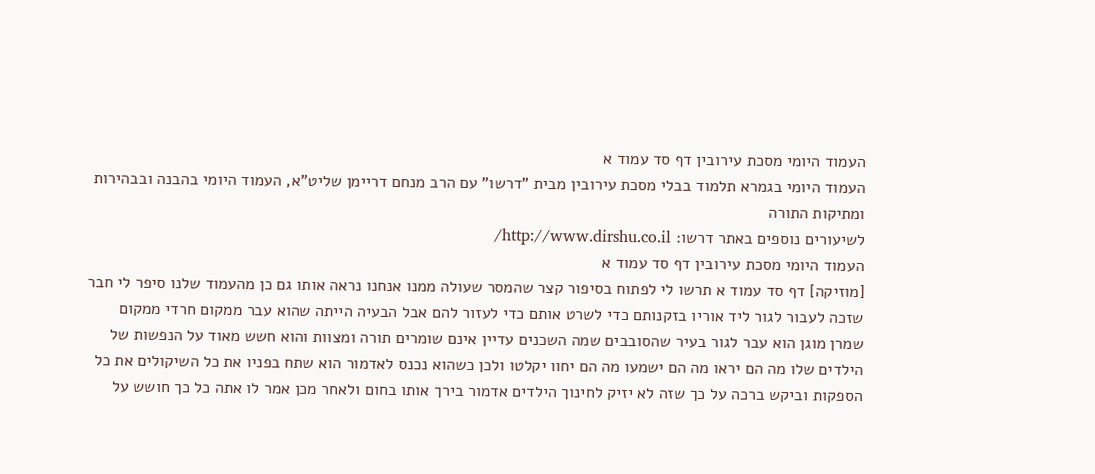העמוד היומי מסכת עירובין דף סד עמוד א
העמוד היומי בגמרא תלמוד בבלי מסכת עירובין מבית "דרשו" עם הרב מנחם דריימן שליט"א, העמוד היומי בהבנה ובבהירות ומתיקות התורה
לשיעורים נוספים באתר דרשו: http://www.dirshu.co.il/
העמוד היומי מסכת עירובין דף סד עמוד א
[מוזיקה] דף סד עמוד א תרשו לי לפתוח בסיפור קצר שהמסר שעולה ממנו אנחנו נראה אותו גם כן מהעמוד שלנו סיפר לי חבר שזכה לעבור לגור ליד אוריו בזקנותם כדי לשרט אותם כדי לעזור להם אבל הבעיה הייתה שהוא עבר ממקום חרדי ממקום שמרן מוגן הוא עבר לגור בעיר שהסובבים שמה השכנים עדיין אינם שומרים תורה ומצוות והוא חשש מאוד על הנפשות של הילדים שלו מה הם יראו מה הם ישמעו מה הם יחוו יקלטו ולכן כשהוא נכנס לאדמור הוא שתח בפניו את כל השיקולים את כל הספקות וביקש ברכה על כך שזה לא יזיק לחינוך הילדים אדמור בירך אותו בחום ולאחר מכן אמר לו אתה כל כך חושש על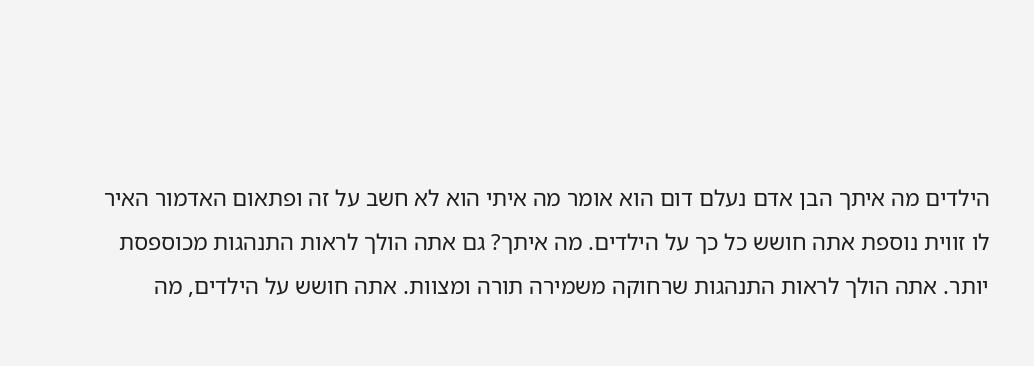הילדים מה איתך הבן אדם נעלם דום הוא אומר מה איתי הוא לא חשב על זה ופתאום האדמור האיר לו זווית נוספת אתה חושש כל כך על הילדים. מה איתך? גם אתה הולך לראות התנהגות מכוספסת יותר. אתה הולך לראות התנהגות שרחוקה משמירה תורה ומצוות. אתה חושש על הילדים, מה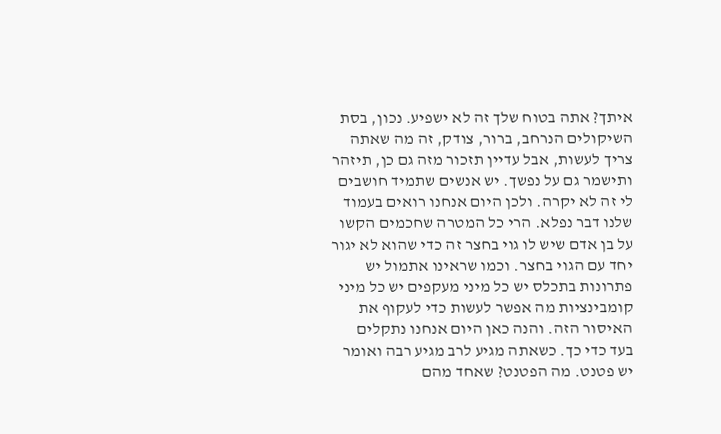איתך? אתה בטוח שלך זה לא ישפיע. נכון, בסת השיקולים הנרחב, ברור, צודק, זה מה שאתה צריך לעשות, אבל עדיין תזכור מזה גם כן, תיזהר ותישמר גם על נפשך. יש אנשים שתמיד חושבים לי זה לא יקרה. ולכן היום אנחנו רואים בעמוד שלנו דבר נפלא. הרי כל המטרה שחכמים הקשו על בן אדם שיש לו גוי בחצר זה כדי שהוא לא יגור יחד עם הגוי בחצר. וכמו שראינו אתמול יש פתרונות בתכלס יש כל מיני מעקפים יש כל מיני קומבינציות מה אפשר לעשות כדי לעקוף את האיסור הזה. והנה כאן היום אנחנו נתקלים בעד כדי כך. כשאתה מגיע לרב מגיע רבה ואומר יש פטנט. מה הפטנט? שאחד מהם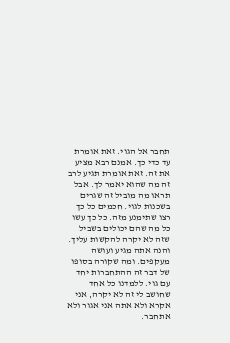תחבר אל הגוי. זאת אומרת עד כדי כך. אמנם רבא מציע את זה. זאת אומרת תגיע לרב זה מה שהוא יאמר לך. אבל תראו מה מוביל זה שגרים בשכנות לגוי. חכמים כל כך רצו שתימנע מזה. כל כך עשו כל מה שהם יכולים בשביל שזה לא יקרה להקשות עליך. והנה אתה מגיע ועושה מעקפים. ומה שקורה בסופו של דבר זה ההתחברות יחד עם גוי. ללמדנו כל אחד שחושב לי זה לא יקרה, אני אקרא ולא אתה אני אגור ולא אתחבר.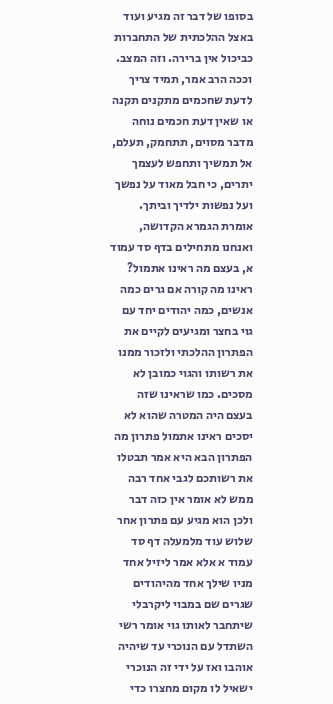בסופו של דבר זה מגיע ועוד באצל ההלכתית של התחברות כביכול אין ברירה. וזה המצב. וככה הרב אמר, תמיד צריך לדעת שחכמים מתקנים תקנה או שאין דעת חכמים נוחה מדבר מסוים, תתחמק, תעלם, אל תמשיך ותחפש לעצמך יתרים, כי חבל מאוד על נפשך ועל נפשות ילדיך וביתך. אומרת הגמרא הקדושה, ואנחנו מתחילים בדף סד עמוד א, בעצם מה ראינו אתמול? ראינו מה קורה אם גרים כמה אנשים, כמה יהודים יחד עם גוי בחצר ומגיעים לקיים את הפתרון ההלכתי ולזכור ממנו את רשותו והגוי כמובן לא מסכים. כמו שראינו שזה בעצם היה המטרה שהוא לא יסכים ראינו אתמול פתרון מה הפתרון הבא היא אמר תבטלו את רשותכם לגבי אחד רבה ממש לא אומר אין כזה דבר ולכן הוא מגיע עם פתרון אחר שלוש עוד מלמעלה דף סד עמוד א אלא אמר ליזיל אחד מניו שילך אחד מהיהודים שגרים שם במבוי ליקרבלי שיתחבר לאותו גוי אומר רשי השתדל עם הנוכרי עד שיהיה אוהבו ואז על ידי זה הנוכרי ישאיל לו מקום מחצרו כדי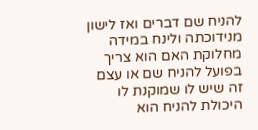להניח שם דברים ואז לישון מנידוכתה ולינח במידה מחלוקת האם הוא צריך בפועל להניח שם או עצם זה שיש לו שמוקנת לו היכולת להניח הוא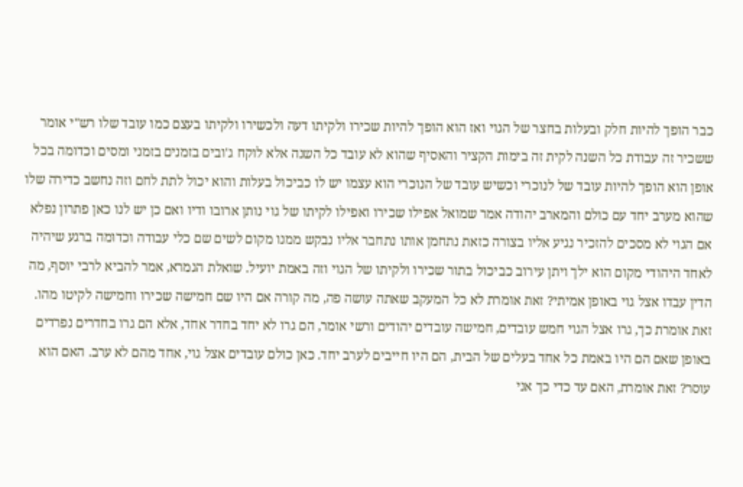כבר הופך להיות חלק ובעלות בחצר של הגוי ואז הוא הופך להיות שכירו ולקיתו דעה ולכשירו ולקיתו בעצם כמו עובד שלו רש"י אומר ששכיר זה עבודת כל השנה לקית זה בימות הקציר והאסיף שהוא לא עובד כל השנה אלא לוקח ג'ובים בזמנים בזמני ומסים וכדומה בכל אופן הוא הופך להיות עובד של לנוכרי וכשיש עובד של הנוכרי הוא עצמו יש לו כביכול בעלות והוא יכול לתת לחם וזה נחשב כדירה שלו שהוא מערב יחד עם כולם והמארב יהודה אמר שמואל אפילו שכירו ואפילו לקיתו של גוי נותן ארובו ודיו ואם כן יש לנו כאן פתרון נפלא אם הגוי לא מסכים להזכיר נגיע אליו בצורה כזאת נתחמן אותו נתחבר אליו נבקש ממנו מקום לשים שם כלי עבודה וכדומה ברגע שיהיה לאחד היהודי מקום הוא ילך ויתן עירוב כביכול בתור שכירו ולקיתו של הגוי וזה באמת יועיל. שואלת הגמרא, אמר להביא לרבי יוסף, מה הדין עבדו אצל גוי באופן אמיתי? זאת אומרת לא כל המעקב שאתה עושה פה, מה קורה אם היו שם חמישה שכירו וחמישה לקיטו מהו. זאת אומרת כך, גרו אצל הגוי חמש עובדים, חמישה עובדים יהודים ורשי אומר, הם גרו לא יחד בחדר אחד, אלא הם גרו בחדרים נפרדים באופן שאם הם היו באמת כל אחד בעלים של הבית, הם היו חייבים לערב יחד. כאן כולם עובדים אצל גוי, אחד מהם לא ערב. האם הוא עוסר? זאת אומרת, האם עד כדי כך אני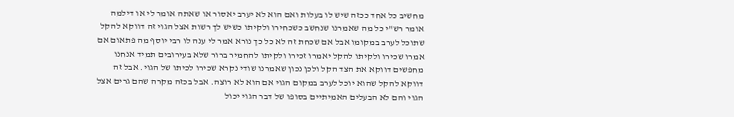מחשיב כל אחד ככזה שיש לו בעלות ואם הוא לא יערב יאסור או שאתה אומר לי או דילמה אומר רש"י כל מה שאמרנו שנחשב כשכחירו ולקיתו כשיש לך רשות אצל הגוי זה דווקא להקל שתוכל לערב במקומו אבל אם שכחת זה לא כל כך נורא אמר לי ענה לו רבי יוסף מה פתאום אם אמרו שכירו ולקיתו להקל יאמרו זכירו ולקיתו להחמיר ברור שלא בעירובים תמיד אנחנו מחפשים דווקא את הצד הקל ולכן נכון שאמרנו שודי נקרא שכירו לכיתו של הגוי. אבל זה דווקא להקל שהוא יוכל לערב במקום הגוי אם הוא לא רוצה. אבל בכזה מקרה שהם גרים אצל הגוי והם לא הבעלים האמיתיים בסופו של דבר הגוי יכול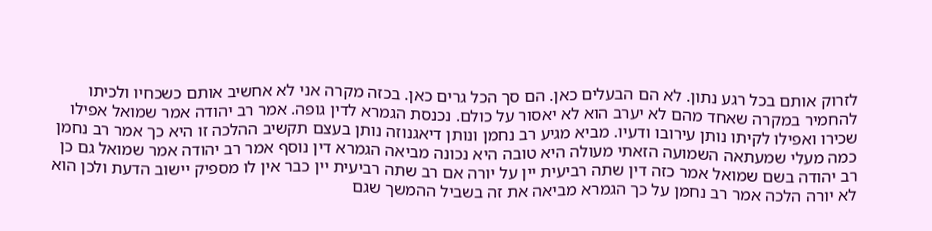לזרוק אותם בכל רגע נתון. לא הם הבעלים כאן. הם סך הכל גרים כאן. בכזה מקרה אני לא אחשיב אותם כשכחיו ולכיתו להחמיר במקרה שאחד מהם לא יערב הוא לא יאסור על כולם. נכנסת הגמרא לדין גופה. אמר רב יהודה אמר שמואל אפילו שכירו ואפילו לקיתו נותן עירובו ודעיו. מביא מגיע רב נחמן ונותן דיאגנוזה נותן בעצם תקשיב ההלכה זו היא כך אמר רב נחמן כמה מעלי שמעתאה השמועה הזאתי מעולה היא טובה היא נכונה מביאה הגמרא דין נוסף אמר רב יהודה אמר שמואל גם כן רב יהודה בשם שמואל אמר כזה דין שתה רביעית יין על יורה אם רב שתה רביעית יין כבר אין לו מספיק יישוב הדעת ולכן הוא לא יורה הלכה אמר רב נחמן על כך הגמרא מביאה את זה בשביל ההמשך שגם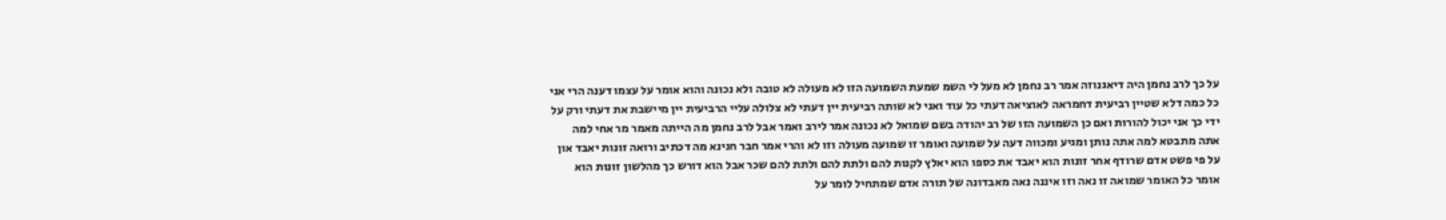על כך לרב נחמן היה דיאגנוזה אמר רב נחמן לא מעל לי השמ שמעת השמועה הזו לא מעולה לא טובה ולא נכונה והוא אומר על עצמו דענה הרי אני כל כמה דלא שטיין רביעית דחמראה לאוציאה דעתי כל עוד ואני לא שותה רביעית יין דעתי לא צלולה עליי הרביעית יין מיישבת את דעתי ורק על ידי כך אני יכול להורות ואם כן השמועה הזו של רב יהודה בשם שמואל לא נכונה אמר לירב ואמר אבל לרב נחמן מה הייתה מאמר מר אחי למה אתה מתבטא למה אתה נותן ומגיע ומכווה דעה על שמועה ואומר זו שמועה מעולה וזו לא והרי אמר חבר חנינא מה דכתיב ורואה זונות יאבד און על פי פשט אדם שרודף אחר זונות הוא יאבד את כספו הוא יאלץ לקנות להם ולתת להם ולתת להם שכר אבל הוא דורש כך מהלשון זונות הוא אומר כל האומר שמואה זו נאה וזו איננה נאה מאבדונה של תורה אדם שמתחיל לומר על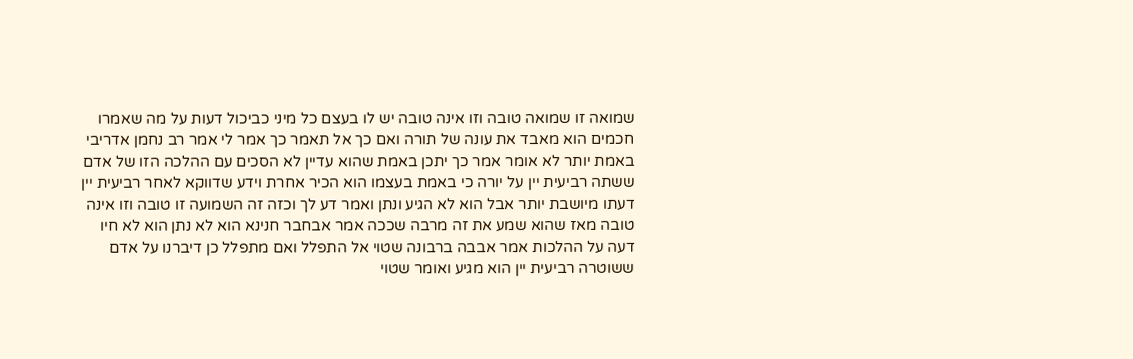שמואה זו שמואה טובה וזו אינה טובה יש לו בעצם כל מיני כביכול דעות על מה שאמרו חכמים הוא מאבד את עונה של תורה ואם כך אל תאמר כך אמר לי אמר רב נחמן אדריבי באמת יותר לא אומר אמר כך יתכן באמת שהוא עדיין לא הסכים עם ההלכה הזו של אדם ששתה רביעית יין על יורה כי באמת בעצמו הוא הכיר אחרת וידע שדווקא לאחר רביעית יין דעתו מיושבת יותר אבל הוא לא הגיע ונתן ואמר דע לך וכזה זה השמועה זו טובה וזו אינה טובה מאז שהוא שמע את זה מרבה שככה אמר אבחבר חנינא הוא לא נתן הוא לא חיו דעה על ההלכות אמר אבבה ברבונה שטוי אל התפלל ואם מתפלל כן דיברנו על אדם ששוטרה רביעית יין הוא מגיע ואומר שטוי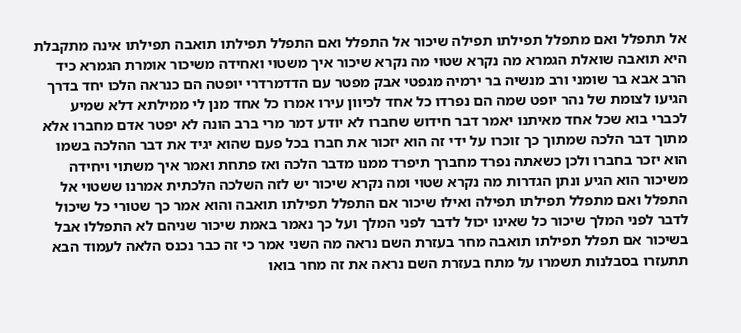אל תתפלל ואם מתפלל תפילתו תפילה שיכור אל התפלל ואם התפלל תפילתו תואבה תפילתו אינה מתקבלת היא תואבה שואלת הגמרא מה נקרא שטוי מה נקרא שיכור איך משטוי ואחידה משיכור אומרת הגמרא כיד הרב אבא בר שומני ורב מנשיה בר ירמיה מגפטי אבק מפטר עם הדדמרדרי יופטה הם כנראה הלכו יחד בדרך הגיעו לצומת של נהר יופט שמה הם נפרדו כל אחד לכיוון עירו אמרו כל אחד מנן לי ממילתא דלא שמיע לכברי בוא שכל אחד מאיתנו יאמר דבר חידוש שחברו לא יודע דמר מרי ברב הונה לא יפטר אדם מחברו אלא מתוך דבר הלכה שמתוך כך זוכרו על ידי זה הוא יזכור את חברו בכל פעם שהוא יגיד את דבר ההלכה בשמו הוא יזכר בחברו ולכן כשאתה נפרד מחברך תיפרד ממנו מדבר הלכה ואז פתחת ואמר איך משתוי ויחידה משיכור הוא הגיע ונתן הגדרות מה נקרא שטוי ומה נקרא שיכור יש לזה השלכה הלכתית אמרנו ששטוי אל התפלל ואם מתפלל תפילתו תפילה ואילו שיכור אם התפלל תפילתו תואבה והוא אמר כך שטורי כל שיכול לדבר לפני המלך שיכור כל שאינו יכול לדבר לפני המלך ועל כך נאמר באמת שיכור שניהם לא התפללו אבל בשיכור אם תפלל תפילתו תואבה מחר בעזרת השם נראה מה השני אמר כי זה כבר נכנס הלאה לעמוד הבא תתעזרו בסבלנות תשמרו על מתח בעזרת השם נראה את זה מחר בואו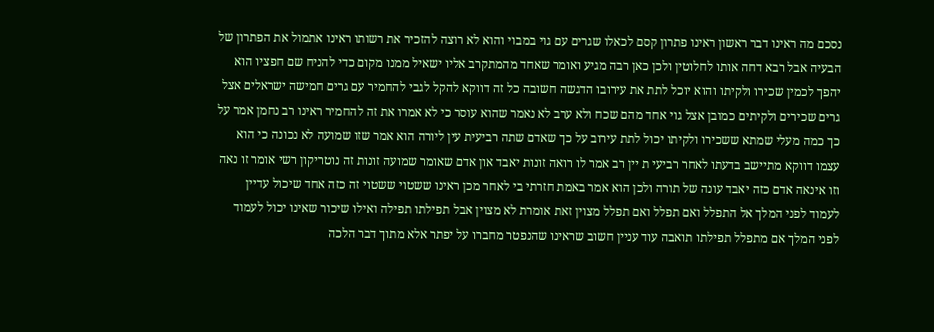נסכם מה ראינו דבר ראשון ראינו פתרון קסם לכאלו שגרים עם גוי במבוי והוא לא רוצה להזכיר את רשותו ראינו אתמול את הפתרון של הבעיה אבל רבא דחה אותו לחלוטין ולכן כאן רבה מגיע ואומר שאחד מהמתקרב אליו ישאיל ממנו מקום כדי להניח שם חפציו הוא יהפך לכמין שכירו ולקיתו והוא יוכל לתת את עירובו הדגשה חשובה כל זה דווקא להקל לגבי להחמיר עם גרים חמישה ישראלים אצל גרים שכירים ולקיתים כמובן אצל גוי אחד מהם שכח ולא ערב לא נאמר שהוא עוסר כי לא אמרו את זה להחמיר ראינו רב נחמן אמר על כך כמה מעלי שמתא ששכירו ולקיתו יכול לתת עירוב על כך שאדם שתה רביעית עין ליורה הוא אמר שזו שמועה לא נכונה כי הוא עצמו דווקא מתיישב בדעתו לאחר רביעי ת יין רב אמר לו רואה זונות יאבד און אדם שאומר שמועה זונות זה נוטריקון רשי אומר זו נאה וזו אינאה אדם כזה יאבד עונה של תורה ולכן הוא אמר באמת חזרתי בי לאחר מכן ראינו ששטוי ששטוי זה כזה אחד שיכול עדיין לעמוד לפני המלך אל התפלל ואם תפלל ואם תפלל מצוין זאת אומרת לא מצוין אבל תפילתו תפילה ואילו שיכור שאינו יכול לעמוד לפני המלך אם מתפלל תפילתו תואבה עוד עניין חשוב שראינו שהנפטר מחברו על יפתר אלא מתוך דבר הלכה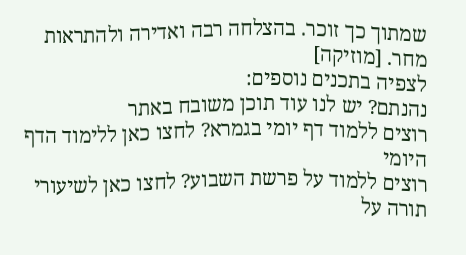שמתוך כך זוכר. בהצלחה רבה ואדירה ולהתראות מחר. [מוזיקה]
לצפיה בתכנים נוספים:
נהנתם? יש לנו עוד תוכן משובח באתר
רוצים ללמוד דף יומי בגמרא? לחצו כאן ללימוד הדף היומי
רוצים ללמוד על פרשת השבוע? לחצו כאן לשיעורי תורה על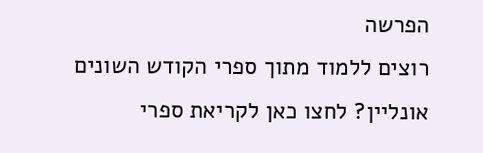הפרשה
רוצים ללמוד מתוך ספרי הקודש השונים אונליין? לחצו כאן לקריאת ספרי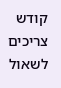קודש
צריכים לשאול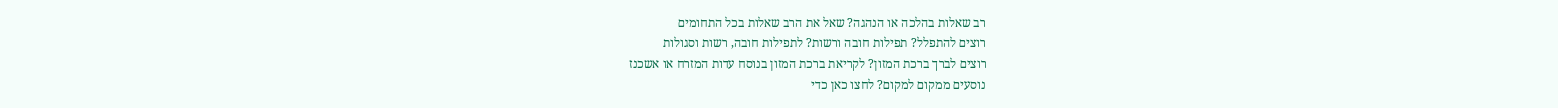רב שאלות בהלכה או הנהגה? שאל את הרב שאלות בכל התחומים
רוצים להתפלל? תפילות חובה ורשות? לתפילות חובה, רשות וסגולות
רוצים לברך ברכת המזון? לקריאת ברכת המזון בנוסח עדות המזרח או אשכנז
נוסעים ממקום למקום? לחצו כאן כדי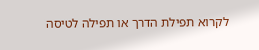לקרוא תפילת הדרך או תפילה לטיסה